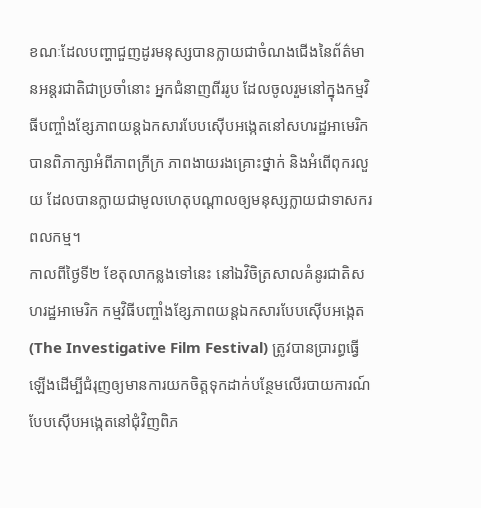ខណៈដែលបញ្ហាជួញដូរមនុស្សបានក្លាយជាចំណងជើងនៃព័ត៌មានអន្តរជាតិជាប្រចាំនោះ អ្នកជំនាញពីររូប ដែលចូលរួមនៅក្នុងកម្មវិធីបញ្ចាំងខ្សែភាពយន្តឯកសារបែបស៊ើបអង្កេតនៅសហរដ្ឋអាមេរិក បានពិភាក្សាអំពីភាពក្រីក្រ ភាពងាយរងគ្រោះថ្នាក់ និងអំពើពុករលួយ ដែលបានក្លាយជាមូលហេតុបណ្តាលឲ្យមនុស្សក្លាយជាទាសករពលកម្ម។
កាលពីថ្ងៃទី២ ខែតុលាកន្លងទៅនេះ នៅឯវិចិត្រសាលគំនូរជាតិសហរដ្ឋអាមេរិក កម្មវិធីបញ្ចាំងខ្សែភាពយន្តឯកសារបែបស៊ើបអង្កេត (The Investigative Film Festival) ត្រូវបានប្រារព្ធធ្វើឡើងដើម្បីជំរុញឲ្យមានការយកចិត្តទុកដាក់បន្ថែមលើរបាយការណ៍បែបស៊ើបអង្កេតនៅជុំវិញពិភ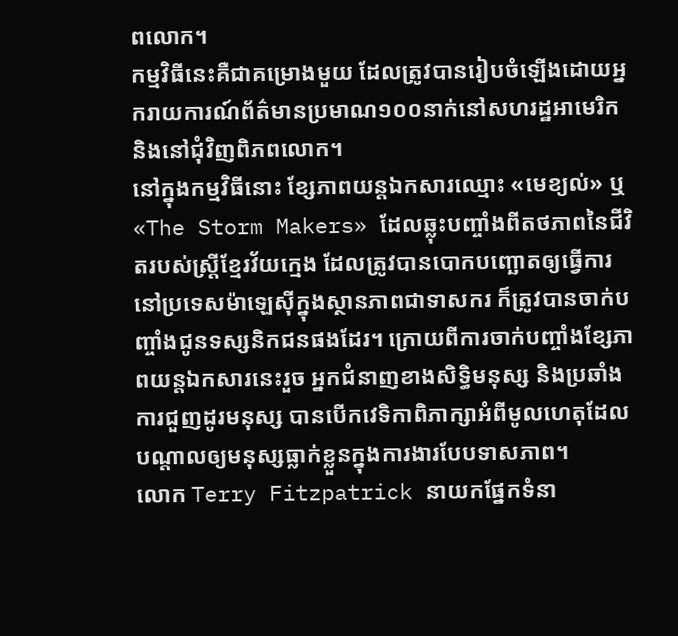ពលោក។
កម្មវិធីនេះគឺជាគម្រោងមួយ ដែលត្រូវបានរៀបចំឡើងដោយអ្នករាយការណ៍ព័ត៌មានប្រមាណ១០០នាក់នៅសហរដ្ឋអាមេរិក និងនៅជុំវិញពិភពលោក។
នៅក្នុងកម្មវិធីនោះ ខ្សែភាពយន្តឯកសារឈ្មោះ «មេខ្យល់» ឬ «The Storm Makers» ដែលឆ្លុះបញ្ចាំងពីតថភាពនៃជីវិតរបស់ស្ត្រីខ្មែរវ័យក្មេង ដែលត្រូវបានបោកបញ្ឆោតឲ្យធ្វើការនៅប្រទេសម៉ាឡេស៊ីក្នុងស្ថានភាពជាទាសករ ក៏ត្រូវបានចាក់បញ្ចាំងជូនទស្សនិកជនផងដែរ។ ក្រោយពីការចាក់បញ្ចាំងខ្សែភាពយន្តឯកសារនេះរួច អ្នកជំនាញខាងសិទ្ធិមនុស្ស និងប្រឆាំងការជួញដូរមនុស្ស បានបើកវេទិកាពិភាក្សាអំពីមូលហេតុដែលបណ្តាលឲ្យមនុស្សធ្លាក់ខ្លួនក្នុងការងារបែបទាសភាព។
លោក Terry Fitzpatrick នាយកផ្នែកទំនា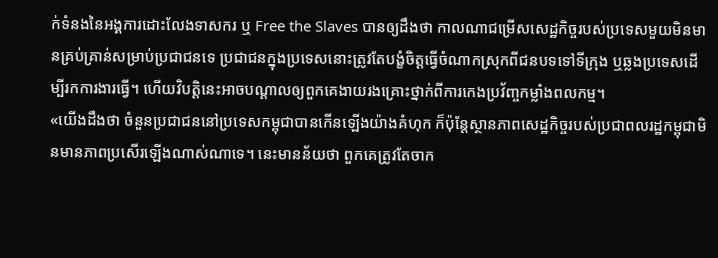ក់ទំនងនៃអង្គការដោះលែងទាសករ ឬ Free the Slaves បានឲ្យដឹងថា កាលណាជម្រើសសេដ្ឋកិច្ចរបស់ប្រទេសមួយមិនមានគ្រប់គ្រាន់សម្រាប់ប្រជាជនទេ ប្រជាជនក្នុងប្រទេសនោះត្រូវតែបង្ខំចិត្តធ្វើចំណាកស្រុកពីជនបទទៅទីក្រុង ឬឆ្លងប្រទេសដើម្បីរកការងារធ្វើ។ ហើយវិបត្តិនេះអាចបណ្តាលឲ្យពួកគេងាយរងគ្រោះថ្នាក់ពីការកេងប្រវ័ញ្ចកម្លាំងពលកម្ម។
«យើងដឹងថា ចំនួនប្រជាជននៅប្រទេសកម្ពុជាបានកើនឡើងយ៉ាងគំហុក ក៏ប៉ុន្តែស្ថានភាពសេដ្ឋកិច្ចរបស់ប្រជាពលរដ្ឋកម្ពុជាមិនមានភាពប្រសើរឡើងណាស់ណាទេ។ នេះមានន័យថា ពួកគេត្រូវតែចាក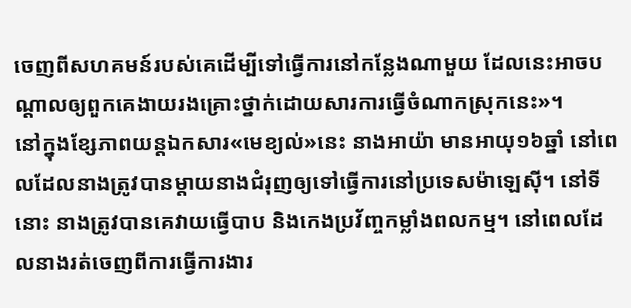ចេញពីសហគមន៍របស់គេដើម្បីទៅធ្វើការនៅកន្លែងណាមួយ ដែលនេះអាចបណ្តាលឲ្យពួកគេងាយរងគ្រោះថ្នាក់ដោយសារការធ្វើចំណាកស្រុកនេះ»។
នៅក្នុងខ្សែភាពយន្តឯកសារ«មេខ្យល់»នេះ នាងអាយ៉ា មានអាយុ១៦ឆ្នាំ នៅពេលដែលនាងត្រូវបានម្តាយនាងជំរុញឲ្យទៅធ្វើការនៅប្រទេសម៉ាឡេស៊ី។ នៅទីនោះ នាងត្រូវបានគេវាយធ្វើបាប និងកេងប្រវ័ញ្ចកម្លាំងពលកម្ម។ នៅពេលដែលនាងរត់ចេញពីការធ្វើការងារ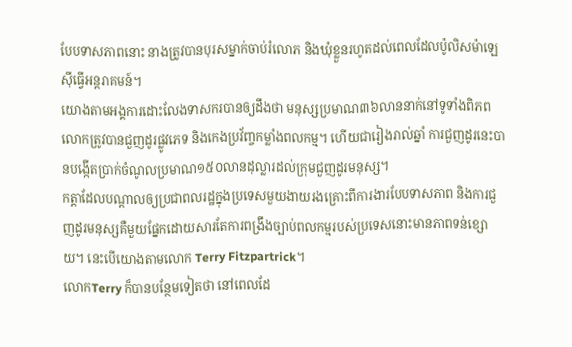បែបទាសភាពនោះ នាងត្រូវបានបុរសម្នាក់ចាប់រំលោភ និងឃុំខ្លួនរហូតដល់ពេលដែលប៉ូលិសម៉ាឡេស៊ីធ្វើអន្តរាគមន៍។
យោងតាមអង្គការដោះលែងទាសករបានឲ្យដឹងថា មនុស្សប្រមាណ៣៦លាននាក់នៅទូទាំងពិភពលោកត្រូវបានជួញដូរផ្លូវភេទ និងកេងប្រវ័ញ្ចកម្លាំងពលកម្ម។ ហើយជារៀងរាល់ឆ្នាំ ការជួញដូរនេះបានបង្កើតប្រាក់ចំណូលប្រមាណ១៥០លានដុល្លារដល់ក្រុមជួញដូរមនុស្ស។
កត្តាដែលបណ្តាលឲ្យប្រជាពលរដ្ឋក្នុងប្រទេសមួយងាយរងគ្រោះពីការងារបែបទាសភាព និងការជួញដូរមនុស្សគឺមួយផ្នែកដោយសារតែការពង្រឹងច្បាប់ពលកម្មរបស់ប្រទេសនោះមានភាពទន់ខ្សោយ។ នេះបើយោងតាមលោក Terry Fitzpartrick។
លោកTerry ក៏បានបន្ថែមទៀតថា នៅពេលដែ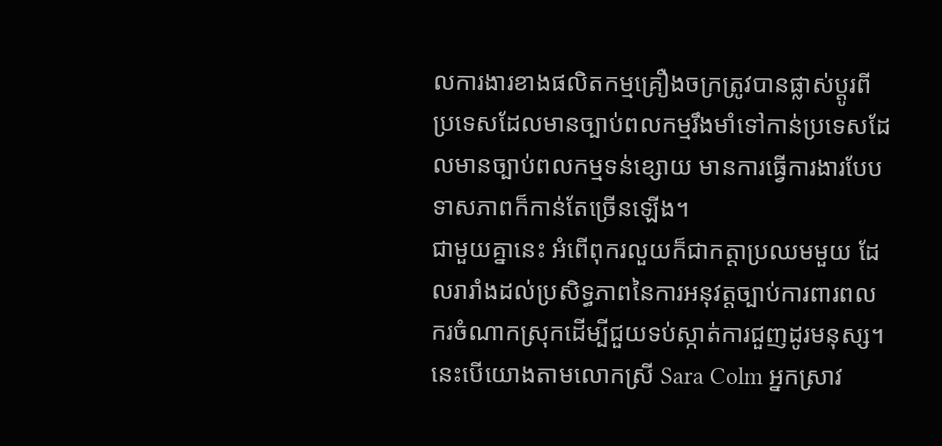លការងារខាងផលិតកម្មគ្រឿងចក្រត្រូវបានផ្លាស់ប្តូរពីប្រទេសដែលមានច្បាប់ពលកម្មរឹងមាំទៅកាន់ប្រទេសដែលមានច្បាប់ពលកម្មទន់ខ្សោយ មានការធ្វើការងារបែបទាសភាពក៏កាន់តែច្រើនឡើង។
ជាមួយគ្នានេះ អំពើពុករលួយក៏ជាកត្តាប្រឈមមួយ ដែលរារាំងដល់ប្រសិទ្ធភាពនៃការអនុវត្តច្បាប់ការពារពលករចំណាកស្រុកដើម្បីជួយទប់ស្កាត់ការជួញដូរមនុស្ស។ នេះបើយោងតាមលោកស្រី Sara Colm អ្នកស្រាវ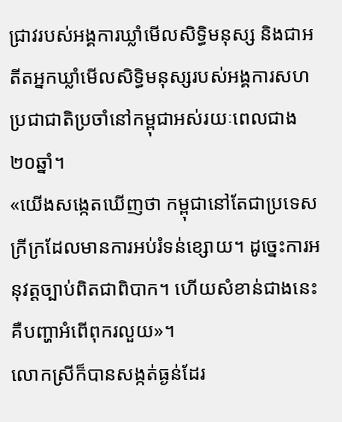ជ្រាវរបស់អង្គការឃ្លាំមើលសិទ្ធិមនុស្ស និងជាអតីតអ្នកឃ្លាំមើលសិទ្ធិមនុស្សរបស់អង្គការសហប្រជាជាតិប្រចាំនៅកម្ពុជាអស់រយៈពេលជាង២០ឆ្នាំ។
«យើងសង្កេតឃើញថា កម្ពុជានៅតែជាប្រទេសក្រីក្រដែលមានការអប់រំទន់ខ្សោយ។ ដូច្នេះការអនុវត្តច្បាប់ពិតជាពិបាក។ ហើយសំខាន់ជាងនេះគឺបញ្ហាអំពើពុករលួយ»។
លោកស្រីក៏បានសង្កត់ធ្ងន់ដែរ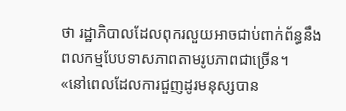ថា រដ្ឋាភិបាលដែលពុករលួយអាចជាប់ពាក់ព័ន្ធនឹងពលកម្មបែបទាសភាពតាមរូបភាពជាច្រើន។
«នៅពេលដែលការជួញដូរមនុស្សបាន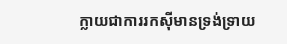ក្លាយជាការរកស៊ីមានទ្រង់ទ្រាយ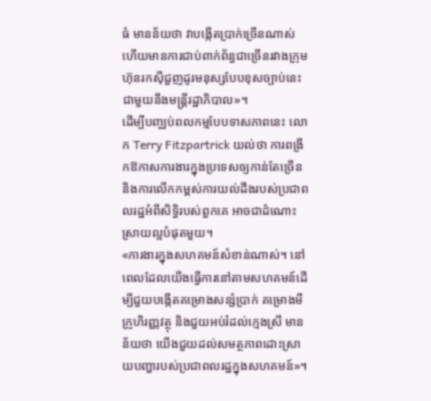ធំ មានន័យថា វាបង្កើតប្រាក់ច្រើនណាស់ ហើយមានការជាប់ពាក់ព័ន្ធជាច្រើនរវាងក្រុមហ៊ុនរកស៊ីជួញដូរមនុស្សបែបខុសច្បាប់នេះជាមួយនឹងមន្ត្រីរដ្ឋាភិបាល»។
ដើម្បីបញ្ឈប់ពលកម្មបែបទាសភាពនេះ លោក Terry Fitzpartrick យល់ថា ការពង្រីកឱកាសការងារក្នុងប្រទេសឲ្យកាន់តែច្រើន និងការលើកកម្ពស់ការយល់ដឹងរបស់ប្រជាពលរដ្ឋអំពីសិទ្ធិរបស់ពួកគេ អាចជាដំណោះស្រាយល្អបំផុតមួយ។
«ការងារក្នុងសហគមន៍សំខាន់ណាស់។ នៅពេលដែលយើងធ្វើការនៅតាមសហគមន៍ដើម្បីជួយបង្កើតគម្រោងសន្សំប្រាក់ គម្រោងមីក្រូហិរញ្ញវត្ថុ និងជួយអប់រំដល់ក្មេងស្រី មានន័យថា យើងជួយដល់សមត្ថភាពដោះស្រាយបញ្ហារបស់ប្រជាពលរដ្ឋក្នុងសហគមន៍»។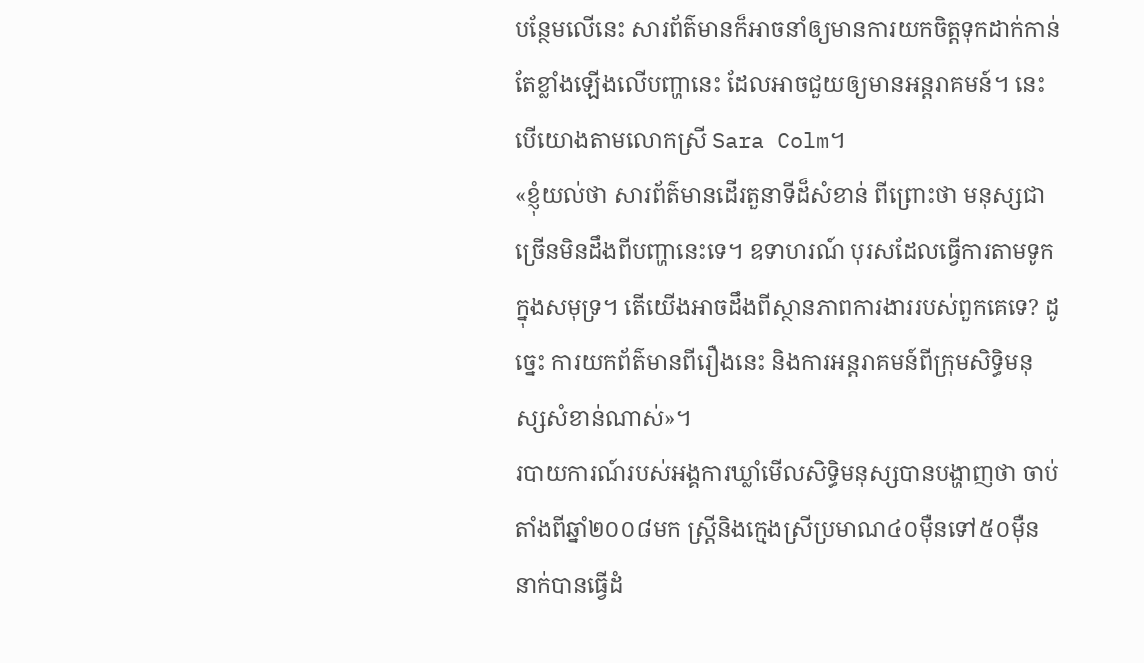បន្ថែមលើនេះ សារព័ត៌មានក៏អាចនាំឲ្យមានការយកចិត្តទុកដាក់កាន់តែខ្លាំងឡើងលើបញ្ហានេះ ដែលអាចជួយឲ្យមានអន្តរាគមន៍។ នេះបើយោងតាមលោកស្រី Sara Colm។
«ខ្ញុំយល់ថា សារព័ត៌មានដើរតួនាទីដ៏សំខាន់ ពីព្រោះថា មនុស្សជាច្រើនមិនដឹងពីបញ្ហានេះទេ។ ឧទាហរណ៍ បុរសដែលធ្វើការតាមទូកក្នុងសមុទ្រ។ តើយើងអាចដឹងពីស្ថានភាពការងាររបស់ពួកគេទេ? ដូច្នេះ ការយកព័ត៌មានពីរឿងនេះ និងការអន្តរាគមន៍ពីក្រុមសិទ្ធិមនុស្សសំខាន់ណាស់»។
របាយការណ៍របស់អង្គការឃ្លាំមើលសិទ្ធិមនុស្សបានបង្ហាញថា ចាប់តាំងពីឆ្នាំ២០០៨មក ស្ត្រីនិងក្មេងស្រីប្រមាណ៤០ម៉ឺនទៅ៥០ម៉ឺននាក់បានធ្វើដំ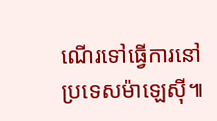ណើរទៅធ្វើការនៅប្រទេសម៉ាឡេស៊ី៕